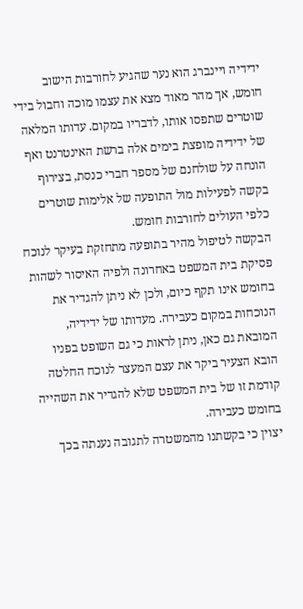ידידיה ויינברג הוא נער שהגיע לחורבות הישוב חומש, אך מהר מאוד מצא את עצמו מוכה וחבול בידי שוטרים שתפסו אותו, לדבריו במקום. עדותו המלאה של ידידיה מופצת בימים אלה ברשת האינטרנט ואף הונחה על שולחנם של מספר חברי כנסת, בצירוף בקשה לפעילות מול התופעה של אלימות שוטרים כלפי העולים לחורבות חומש.
הבקשה לטיפול מהיר בתופעה מתחזקת בעיקר לנוכח פסיקת בית המשפט באחרונה ולפיה האיסור לשהות בחומש אינו תקף כיום, ולכן לא ניתן להגדיר את הנוכחות במקום כעבירה. מעדותו של ידידיה, המובאת גם כאן, ניתן לראות כי גם השופט בפניו הובא הצעיר ביקר את עצם המעצר לנוכח החלטה קודמת זו של בית המשפט שלא להגדיר את השהייה בחומש כעבירה.
יצוין כי בקשתנו מהמשטרה לתגובה נענתה בכך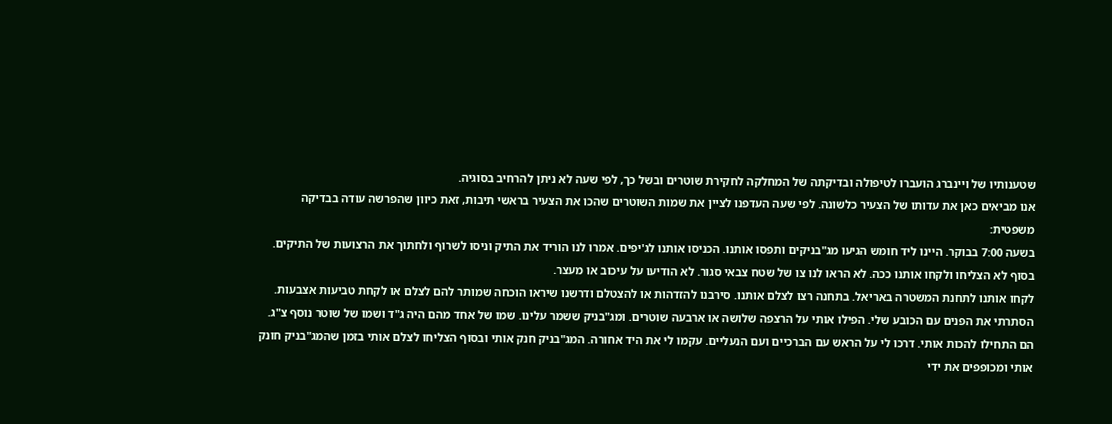שטענותיו של ויינברג הועברו לטיפולה ובדיקתה של המחלקה לחקירת שוטרים ובשל כך, לפי שעה לא ניתן להרחיב בסוגיה.
אנו מביאים כאן את עדותו של הצעיר כלשונה. לפי שעה העדפנו לציין את שמות השוטרים שהכו את הצעיר בראשי תיבות, זאת כיוון שהפרשה עודה בבדיקה משפטית:
בשעה 7:00 בבוקר. היינו ליד חומש הגיעו מג"בניקים ותפסו אותנו. הכניסו אותנו לג'יפים. אמרו לנו הוריד את התיק וניסו לשרוף ולחתוך את הרצועות של התיקים. בסוף לא הצליחו ולקחו אותנו ככה. לא הראו לנו צו של שטח צבאי סגור. לא הודיעו על עיכוב או מעצר.
לקחו אותנו לתחנת המשטרה באריאל. בתחנה רצו לצלם אותנו. סירבנו להזדהות או להצטלם ודרשנו שיראו הוכחה שמותר להם לצלם או לקחת טביעות אצבעות. הסתרתי את הפנים עם הכובע שלי. הפילו אותי על הרצפה שלושה או ארבעה שוטרים. ומג"בניק ששמר עלינו. שמו של אחד מהם היה ג"ד ושמו של שוטר נוסף צ"ג. הם התחילו להכות אותי. דרכו לי על הראש עם הברכיים ועם הנעליים. עקמו לי את היד אחורה. המג"בניק חנק אותי ובסוף הצליחו לצלם אותי בזמן שהמג"בניק חונק אותי ומכופפים את ידי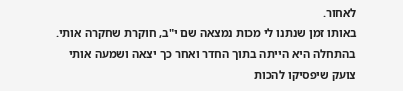לאחור.
באותו זמן שנתנו לי מכות נמצאה שם י"ב, חוקרת שחקרה אותי. בהתחלה היא הייתה בתוך החדר ואחר כך יצאה ושמעה אותי צועק שיפסיקו להכות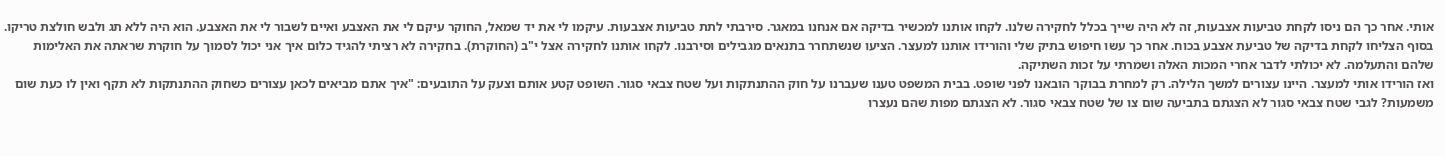אותי. אחר כך הם ניסו לקחת טביעות אצבעות, זה לא היה שייך בכלל לחקירה שלנו. לקחו אותנו למכשיר בדיקה אם אנחנו במאגר. סירבתי לתת טביעות אצבעות. עיקמו לי את יד שמאל, החוקר עיקם לי את האצבע ואיים לשבור לי את האצבע. הוא היה ללא תג ולבש חולצת טריקו. בסוף הצליחו לקחת בדיקה של טביעת אצבע בכוח. אחר כך עשו חיפוש בתיק שלי והורידו אותנו למעצר. הציעו שנשתחרר בתנאים מגבילים וסירבנו. לקחו אותנו לחקירה אצל י"ב (החוקרת). בחקירה לא רציתי להגיד כלום איך אני יכול לסמוך על חוקרת שראתה את האלימות שלהם והתעלמה. לא יכולתי לדבר אחרי המכות האלה ושמרתי על זכות השתיקה.
ואז הורידו אותי למעצר. היינו עצורים למשך הלילה. רק למחרת בבוקר הובאנו לפני שופט. בבית המשפט טענו שעברנו על חוק ההתנתקות ועל שטח צבאי סגור. השופט קטע אותם וצעק על התובעים: "איך אתם מביאים לכאן עצורים כשחוק ההתנתקות לא תקף ואין לו כעת שום משמעות? לגבי שטח צבאי סגור לא הצגתם בתביעה שום צו של שטח צבאי סגור. לא הצגתם מפות שהם נעצרו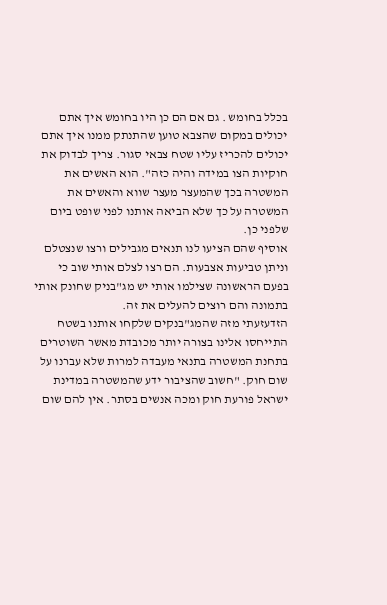בכלל בחומש . גם אם הם כן היו בחומש איך אתם יכולים במקום שהצבא טוען שהתנתק ממנו איך אתם יכולים להכריז עליו שטח צבאי סגור. צריך לבדוק את חוקיות הצו במידה והיה כזה". הוא האשים את המשטרה בכך שהמעצר מעצר שווא והאשים את המשטרה על כך שלא הביאה אותנו לפני שופט ביום שלפני כן.
אוסיף שהם הציעו לנו תנאים מגבילים ורצו שנצטלם וניתן טביעות אצבעות. הם רצו לצלם אותי שוב כי בפעם הראשונה שצילמו אותי יש מג"בניק שחונק אותי בתמונה והם רוצים להעלים את זה.
הזדעזעתי מזה שהמג"בנקים שלקחו אותנו בשטח התייחסו אלינו בצורה יותר מכובדת מאשר השוטרים בתחנת המשטרה בתנאי מעבדה למרות שלא עברנו על שום חוק. "חשוב שהציבור ידע שהמשטרה במדינת ישראל פורעת חוק ומכה אנשים בסתר. אין להם שום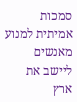סמכות אמיתית למנוע מאנשים ליישב את ארץ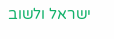ישראל ולשוב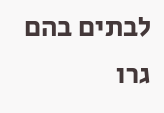לבתים בהם גרו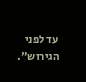עד לפני הגירוש".